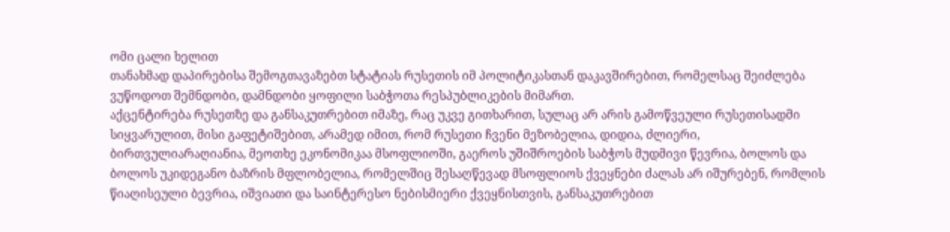ომი ცალი ხელით
თანახმად დაპირებისა შემოგთავაზებთ სტატიას რუსეთის იმ პოლიტიკასთან დაკავშირებით, რომელსაც შეიძლება ვუწოდოთ შემნდობი, დამნდობი ყოფილი საბჭოთა რესპუბლიკების მიმართ.
აქცენტირება რუსეთზე და განსაკუთრებით იმაზე, რაც უკვე გითხარით, სულაც არ არის გამოწვეული რუსეთისადმი სიყვარულით, მისი გაფეტიშებით, არამედ იმით, რომ რუსეთი ჩვენი მეზობელია, დიდია, ძლიერი, ბირთვულიარაღიანია, მეოთხე ეკონომიკაა მსოფლიოში, გაეროს უშიშროების საბჭოს მუდმივი წევრია, ბოლოს და ბოლოს უკიდეგანო ბაზრის მფლობელია, რომელშიც შესაღწევად მსოფლიოს ქვეყნები ძალას არ იშურებენ, რომლის წიაღისეული ბევრია, იშვიათი და საინტერესო ნებისმიერი ქვეყნისთვის, განსაკუთრებით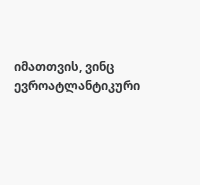იმათთვის, ვინც ევროატლანტიკური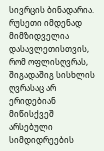სივრცის ბინადარია.
რუსეთი იმდენად მიმზიდველია დასავლეთისთვის, რომ ოფლისღვრას, შიგადაშიგ სისხლის ღვრასაც არ ერიდებიან მიწისქვეშ არსებული სიმდიდრეების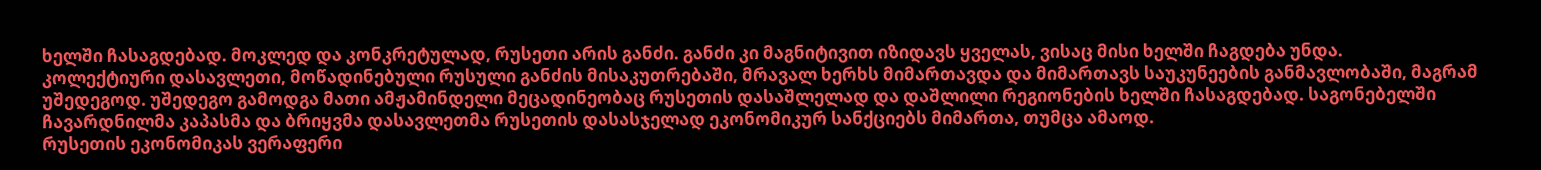ხელში ჩასაგდებად. მოკლედ და კონკრეტულად, რუსეთი არის განძი. განძი კი მაგნიტივით იზიდავს ყველას, ვისაც მისი ხელში ჩაგდება უნდა.
კოლექტიური დასავლეთი, მოწადინებული რუსული განძის მისაკუთრებაში, მრავალ ხერხს მიმართავდა და მიმართავს საუკუნეების განმავლობაში, მაგრამ უშედეგოდ. უშედეგო გამოდგა მათი ამჟამინდელი მეცადინეობაც რუსეთის დასაშლელად და დაშლილი რეგიონების ხელში ჩასაგდებად. საგონებელში ჩავარდნილმა კაპასმა და ბრიყვმა დასავლეთმა რუსეთის დასასჯელად ეკონომიკურ სანქციებს მიმართა, თუმცა ამაოდ.
რუსეთის ეკონომიკას ვერაფერი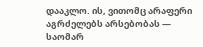დააკლო. ის, ვითომც არაფერი აგრძელებს არსებობას — საომარ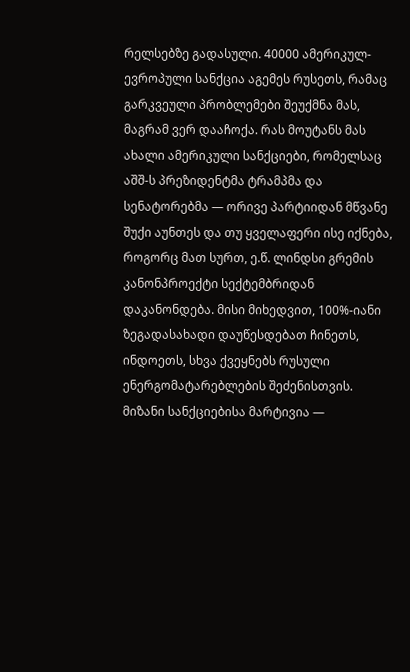რელსებზე გადასული. 40000 ამერიკულ-ევროპული სანქცია აგემეს რუსეთს, რამაც გარკვეული პრობლემები შეუქმნა მას, მაგრამ ვერ დააჩოქა. რას მოუტანს მას ახალი ამერიკული სანქციები, რომელსაც აშშ-ს პრეზიდენტმა ტრამპმა და სენატორებმა — ორივე პარტიიდან მწვანე შუქი აუნთეს და თუ ყველაფერი ისე იქნება, როგორც მათ სურთ, ე.წ. ლინდსი გრემის კანონპროექტი სექტემბრიდან დაკანონდება. მისი მიხედვით, 100%-იანი ზეგადასახადი დაუწესდებათ ჩინეთს, ინდოეთს, სხვა ქვეყნებს რუსული ენერგომატარებლების შეძენისთვის.
მიზანი სანქციებისა მარტივია —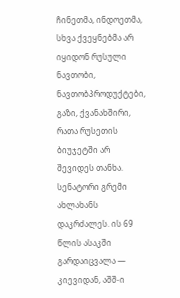ჩინეთმა, ინდოეთმა, სხვა ქვეყნებმა არ იყიდონ რუსული ნავთობი, ნავთობპროდუქტები, გაზი, ქვანახშირი, რათა რუსეთის ბიუჯეტში არ შევიდეს თანხა.
სენატორი გრემი ახლახანს დაკრძალეს. ის 69 წლის ასაკში გარდაიცვალა — კიევიდან, აშშ-ი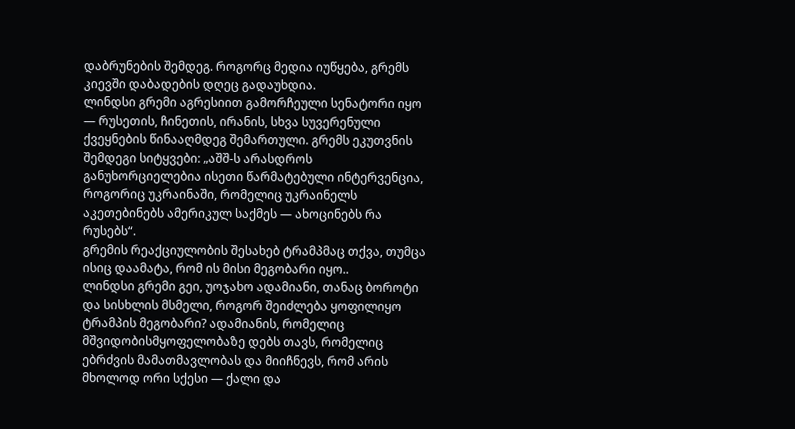დაბრუნების შემდეგ. როგორც მედია იუწყება, გრემს კიევში დაბადების დღეც გადაუხდია.
ლინდსი გრემი აგრესიით გამორჩეული სენატორი იყო — რუსეთის, ჩინეთის, ირანის, სხვა სუვერენული ქვეყნების წინააღმდეგ შემართული. გრემს ეკუთვნის შემდეგი სიტყვები: „აშშ-ს არასდროს განუხორციელებია ისეთი წარმატებული ინტერვენცია, როგორიც უკრაინაში, რომელიც უკრაინელს აკეთებინებს ამერიკულ საქმეს — ახოცინებს რა რუსებს“.
გრემის რეაქციულობის შესახებ ტრამპმაც თქვა, თუმცა ისიც დაამატა, რომ ის მისი მეგობარი იყო..
ლინდსი გრემი გეი, უოჯახო ადამიანი, თანაც ბოროტი და სისხლის მსმელი, როგორ შეიძლება ყოფილიყო ტრამპის მეგობარი? ადამიანის, რომელიც მშვიდობისმყოფელობაზე დებს თავს, რომელიც ებრძვის მამათმავლობას და მიიჩნევს, რომ არის მხოლოდ ორი სქესი — ქალი და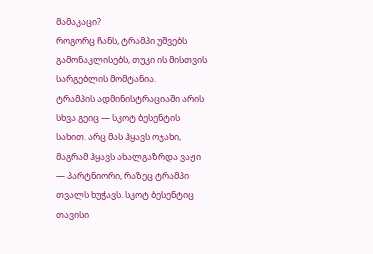მამაკაცი?
როგორც ჩანს, ტრამპი უშვებს გამონაკლისებს, თუკი ის მისთვის სარგებლის მომტანია.
ტრამპის ადმინისტრაციაში არის სხვა გეიც — სკოტ ბესენტის სახით. არც მას ჰყავს ოჯახი, მაგრამ ჰყავს ახალგაზრდა ვაჟი — პარტნიორი, რაზეც ტრამპი თვალს ხუჭავს. სკოტ ბესენტიც თავისი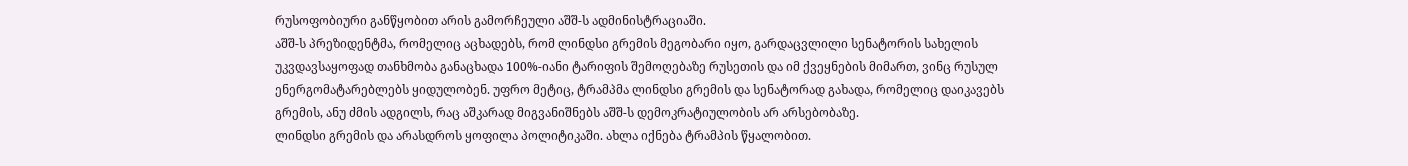რუსოფობიური განწყობით არის გამორჩეული აშშ-ს ადმინისტრაციაში.
აშშ-ს პრეზიდენტმა, რომელიც აცხადებს, რომ ლინდსი გრემის მეგობარი იყო, გარდაცვლილი სენატორის სახელის უკვდავსაყოფად თანხმობა განაცხადა 100%-იანი ტარიფის შემოღებაზე რუსეთის და იმ ქვეყნების მიმართ, ვინც რუსულ ენერგომატარებლებს ყიდულობენ. უფრო მეტიც, ტრამპმა ლინდსი გრემის და სენატორად გახადა, რომელიც დაიკავებს გრემის, ანუ ძმის ადგილს, რაც აშკარად მიგვანიშნებს აშშ-ს დემოკრატიულობის არ არსებობაზე.
ლინდსი გრემის და არასდროს ყოფილა პოლიტიკაში. ახლა იქნება ტრამპის წყალობით.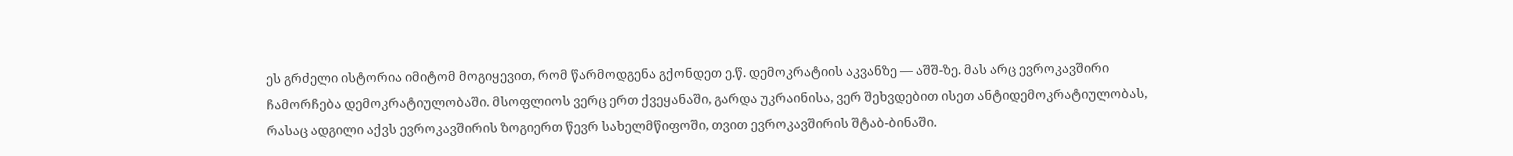ეს გრძელი ისტორია იმიტომ მოგიყევით, რომ წარმოდგენა გქონდეთ ე.წ. დემოკრატიის აკვანზე — აშშ-ზე. მას არც ევროკავშირი ჩამორჩება დემოკრატიულობაში. მსოფლიოს ვერც ერთ ქვეყანაში, გარდა უკრაინისა, ვერ შეხვდებით ისეთ ანტიდემოკრატიულობას, რასაც ადგილი აქვს ევროკავშირის ზოგიერთ წევრ სახელმწიფოში, თვით ევროკავშირის შტაბ-ბინაში.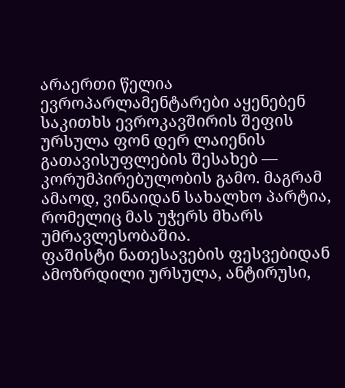არაერთი წელია ევროპარლამენტარები აყენებენ საკითხს ევროკავშირის შეფის ურსულა ფონ დერ ლაიენის გათავისუფლების შესახებ — კორუმპირებულობის გამო. მაგრამ ამაოდ, ვინაიდან სახალხო პარტია, რომელიც მას უჭერს მხარს უმრავლესობაშია.
ფაშისტი ნათესავების ფესვებიდან ამოზრდილი ურსულა, ანტირუსი,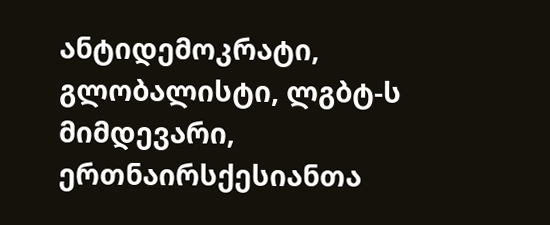ანტიდემოკრატი, გლობალისტი, ლგბტ-ს მიმდევარი, ერთნაირსქესიანთა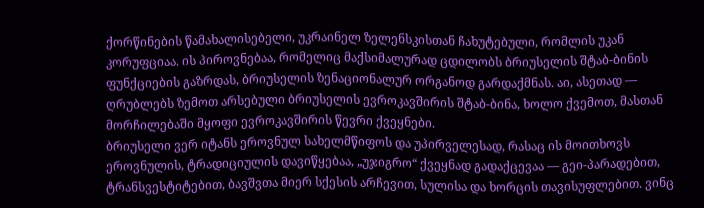ქორწინების წამახალისებელი, უკრაინელ ზელენსკისთან ჩახუტებული, რომლის უკან კორუფციაა. ის პიროვნებაა, რომელიც მაქსიმალურად ცდილობს ბრიუსელის შტაბ-ბინის ფუნქციების გაზრდას, ბრიუსელის ზენაციონალურ ორგანოდ გარდაქმნას. აი, ასეთად — ღრუბლებს ზემოთ არსებული ბრიუსელის ევროკავშირის შტაბ-ბინა, ხოლო ქვემოთ, მასთან მორჩილებაში მყოფი ევროკავშირის წევრი ქვეყნები.
ბრიუსელი ვერ იტანს ეროვნულ სახელმწიფოს და უპირველესად, რასაც ის მოითხოვს ეროვნულის, ტრადიციულის დავიწყებაა, „უჯიგრო“ ქვეყნად გადაქცევაა — გეი-პარადებით, ტრანსვესტიტებით, ბავშვთა მიერ სქესის არჩევით, სულისა და ხორცის თავისუფლებით. ვინც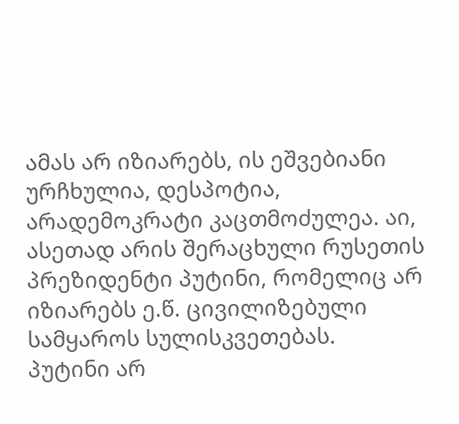ამას არ იზიარებს, ის ეშვებიანი ურჩხულია, დესპოტია, არადემოკრატი კაცთმოძულეა. აი, ასეთად არის შერაცხული რუსეთის პრეზიდენტი პუტინი, რომელიც არ იზიარებს ე.წ. ცივილიზებული სამყაროს სულისკვეთებას.
პუტინი არ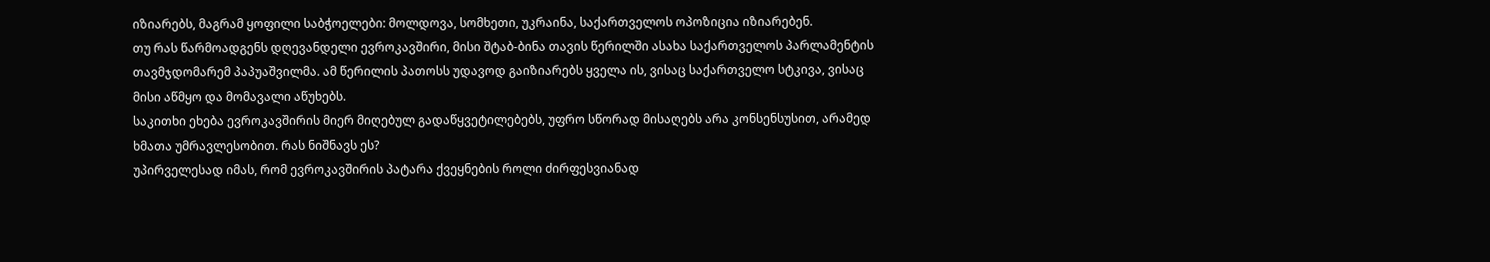იზიარებს, მაგრამ ყოფილი საბჭოელები: მოლდოვა, სომხეთი, უკრაინა, საქართველოს ოპოზიცია იზიარებენ.
თუ რას წარმოადგენს დღევანდელი ევროკავშირი, მისი შტაბ-ბინა თავის წერილში ასახა საქართველოს პარლამენტის თავმჯდომარემ პაპუაშვილმა. ამ წერილის პათოსს უდავოდ გაიზიარებს ყველა ის, ვისაც საქართველო სტკივა, ვისაც მისი აწმყო და მომავალი აწუხებს.
საკითხი ეხება ევროკავშირის მიერ მიღებულ გადაწყვეტილებებს, უფრო სწორად მისაღებს არა კონსენსუსით, არამედ ხმათა უმრავლესობით. რას ნიშნავს ეს?
უპირველესად იმას, რომ ევროკავშირის პატარა ქვეყნების როლი ძირფესვიანად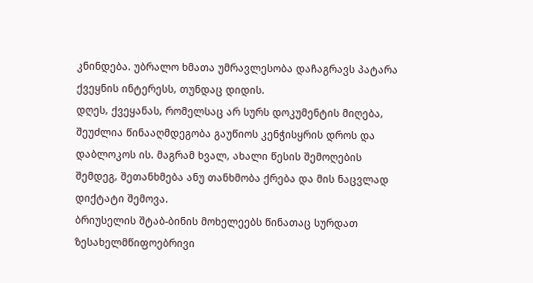კნინდება. უბრალო ხმათა უმრავლესობა დაჩაგრავს პატარა ქვეყნის ინტერესს, თუნდაც დიდის.
დღეს, ქვეყანას, რომელსაც არ სურს დოკუმენტის მიღება, შეუძლია წინააღმდეგობა გაუწიოს კენჭისყრის დროს და დაბლოკოს ის. მაგრამ ხვალ, ახალი წესის შემოღების შემდეგ, შეთანხმება ანუ თანხმობა ქრება და მის ნაცვლად დიქტატი შემოვა.
ბრიუსელის შტაბ-ბინის მოხელეებს წინათაც სურდათ ზესახელმწიფოებრივი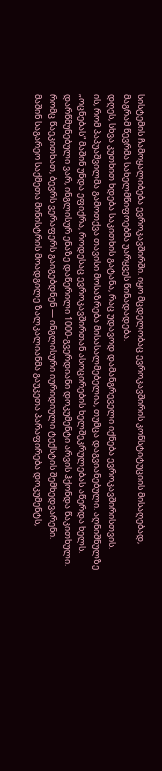სისტემის ჩამოყალიბება ევროკავშირში. იყო მცდელობაც ევროკავშირის კონსტიტუციის მისაღებად, მაგრამ წევრმა სახელმწიფოებმა უარყვეს წინადადება.
დღეს, სხვა კუთხით ხდება საკითხის გატანა, რაც უდავოდ დამანგრეველი იქნება ევროკავშირისთვის.
ის, რომ პაპუაშვილმა გამოთქვა თავისი მოსაზრება მისასალმებელია, თუმცა დაგვიანებული. აღნიშნულზე „ოცნებას“ მაშინ უნდა ეფიქრა, როდესაც ევროკავშირთან ასოცირების ხელშეკრულებას აწერდა ხელს. დარწმუნებული ვარ, ინგლისურ ენაზე დაწერილი 1000-გვერდიანი დოკუმენტი არვის ჰქონდა წაკითხული. რომც წაეკითხათ, ბევრს ვერაფერს გაიგებდნენ — ინგლისური იურიდიული ტექსტის შემხედვარენი.
მაშინ საგარეო საქმეთა მინისტრის მოადგილე ზალკალიანმა გაუკეთა პარაფირება დოკუმენტს,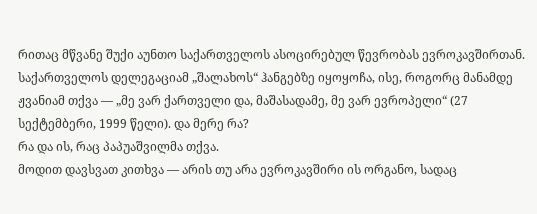რითაც მწვანე შუქი აუნთო საქართველოს ასოცირებულ წევრობას ევროკავშირთან. საქართველოს დელეგაციამ „შალახოს“ ჰანგებზე იყოყოჩა, ისე, როგორც მანამდე ჟვანიამ თქვა — „მე ვარ ქართველი და, მაშასადამე, მე ვარ ევროპელი“ (27 სექტემბერი, 1999 წელი). და მერე რა?
რა და ის, რაც პაპუაშვილმა თქვა.
მოდით დავსვათ კითხვა — არის თუ არა ევროკავშირი ის ორგანო, სადაც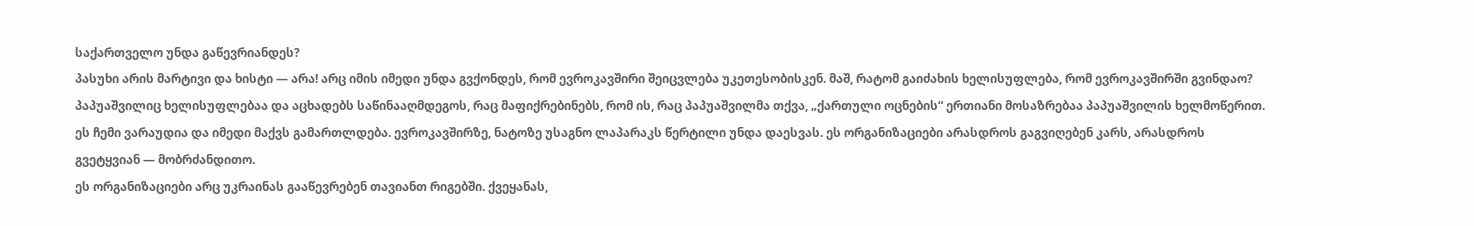საქართველო უნდა გაწევრიანდეს?
პასუხი არის მარტივი და ხისტი — არა! არც იმის იმედი უნდა გვქონდეს, რომ ევროკავშირი შეიცვლება უკეთესობისკენ. მაშ, რატომ გაიძახის ხელისუფლება, რომ ევროკავშირში გვინდაო?
პაპუაშვილიც ხელისუფლებაა და აცხადებს საწინააღმდეგოს, რაც მაფიქრებინებს, რომ ის, რაც პაპუაშვილმა თქვა, „ქართული ოცნების“ ერთიანი მოსაზრებაა პაპუაშვილის ხელმოწერით.
ეს ჩემი ვარაუდია და იმედი მაქვს გამართლდება. ევროკავშირზე, ნატოზე უსაგნო ლაპარაკს წერტილი უნდა დაესვას. ეს ორგანიზაციები არასდროს გაგვიღებენ კარს, არასდროს გვეტყვიან — მობრძანდითო.
ეს ორგანიზაციები არც უკრაინას გააწევრებენ თავიანთ რიგებში. ქვეყანას,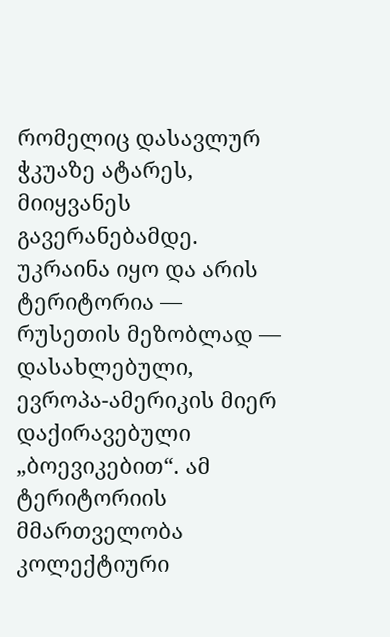რომელიც დასავლურ ჭკუაზე ატარეს, მიიყვანეს გავერანებამდე. უკრაინა იყო და არის ტერიტორია — რუსეთის მეზობლად — დასახლებული, ევროპა-ამერიკის მიერ დაქირავებული „ბოევიკებით“. ამ ტერიტორიის მმართველობა კოლექტიური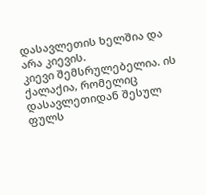დასავლეთის ხელშია და არა კიევის.
კიევი შემსრულებელია. ის ქალაქია, რომელიც დასავლეთიდან შესულ ფულს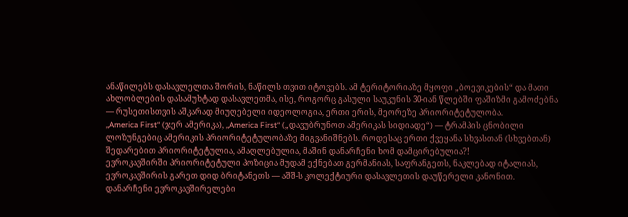ანაწილებს დასავლელთა შორის, ნაწილს თვით იტოვებს. ამ ტერიტორიაზე მყოფი „ბოევიკების“ და მათი ახლობლების დასამუხტად დასავლეთმა, ისე, როგორც გასული საუკუნის 30-იან წლებში ფაშიზმი გამოძებნა — რუსეთისთვის აშკარად მიუღებელი იდეოლოგია, ერთი ერის, მეორეზე პრიორიტეტულობა.
„America First“ (ჯერ ამერიკა), „America First“ („დავუბრუნოთ ამერიკას სიდიადე“) — ტრამპის ცნობილი ლოზუნგებიც ამერიკის პრიორიტეტულობაზე მიგვანიშნებს. როდესაც ერთი ქვეყანა სხვასთან (სხვებთან) შედარებით პრიორიტეტულია, ამაღლებულია, მაშინ დანარჩენი ხომ დამცირებულია?!
ევროკავშირში პრიორიტეტული პოზიცია მუდამ ექნებათ გერმანიას, საფრანგეთს, ნაკლებად იტალიას, ევროკავშირის გარეთ დიდ ბრიტანეთს — აშშ-ს კოლექტიური დასავლეთის დაუწერელი კანონით.
დანარჩენი ევროკავშირელები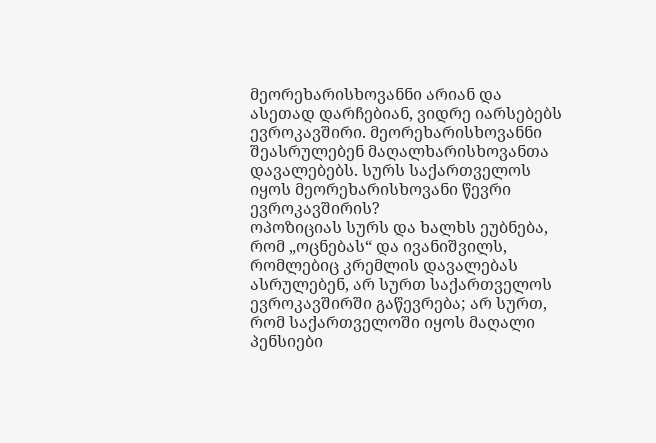მეორეხარისხოვანნი არიან და ასეთად დარჩებიან, ვიდრე იარსებებს ევროკავშირი. მეორეხარისხოვანნი შეასრულებენ მაღალხარისხოვანთა დავალებებს. სურს საქართველოს იყოს მეორეხარისხოვანი წევრი ევროკავშირის?
ოპოზიციას სურს და ხალხს ეუბნება, რომ „ოცნებას“ და ივანიშვილს, რომლებიც კრემლის დავალებას ასრულებენ, არ სურთ საქართველოს ევროკავშირში გაწევრება; არ სურთ, რომ საქართველოში იყოს მაღალი პენსიები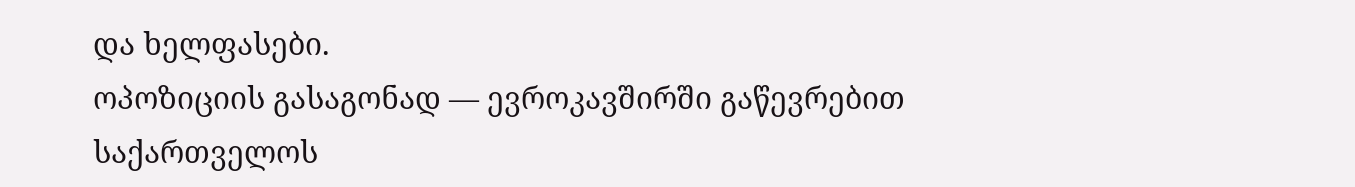და ხელფასები.
ოპოზიციის გასაგონად — ევროკავშირში გაწევრებით საქართველოს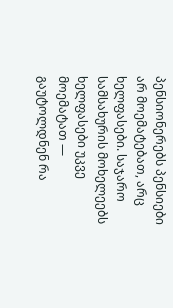პენსიონერებს პენსიები არ მოემატებათ, არც ხელფასები. საჯარო სამსახურის მოხელეებს ხელფასები უკვე მოემატათ — გაუტოლდნენ რა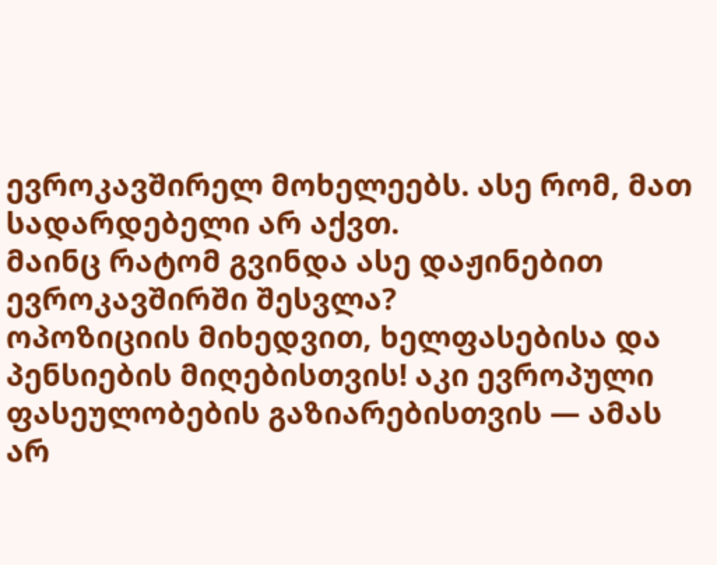ევროკავშირელ მოხელეებს. ასე რომ, მათ სადარდებელი არ აქვთ.
მაინც რატომ გვინდა ასე დაჟინებით ევროკავშირში შესვლა?
ოპოზიციის მიხედვით, ხელფასებისა და პენსიების მიღებისთვის! აკი ევროპული ფასეულობების გაზიარებისთვის — ამას არ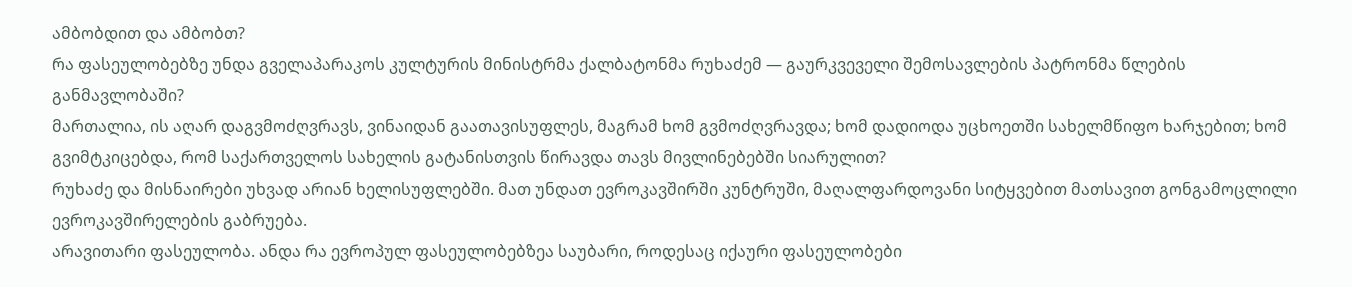ამბობდით და ამბობთ?
რა ფასეულობებზე უნდა გველაპარაკოს კულტურის მინისტრმა ქალბატონმა რუხაძემ — გაურკვეველი შემოსავლების პატრონმა წლების განმავლობაში?
მართალია, ის აღარ დაგვმოძღვრავს, ვინაიდან გაათავისუფლეს, მაგრამ ხომ გვმოძღვრავდა; ხომ დადიოდა უცხოეთში სახელმწიფო ხარჯებით; ხომ გვიმტკიცებდა, რომ საქართველოს სახელის გატანისთვის წირავდა თავს მივლინებებში სიარულით?
რუხაძე და მისნაირები უხვად არიან ხელისუფლებში. მათ უნდათ ევროკავშირში კუნტრუში, მაღალფარდოვანი სიტყვებით მათსავით გონგამოცლილი ევროკავშირელების გაბრუება.
არავითარი ფასეულობა. ანდა რა ევროპულ ფასეულობებზეა საუბარი, როდესაც იქაური ფასეულობები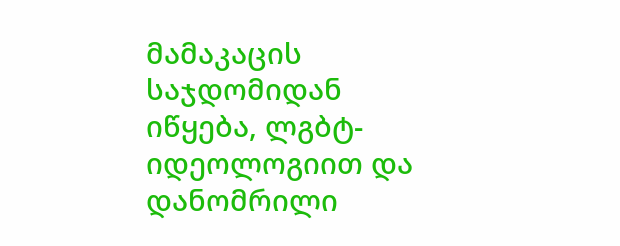მამაკაცის საჯდომიდან იწყება, ლგბტ-იდეოლოგიით და დანომრილი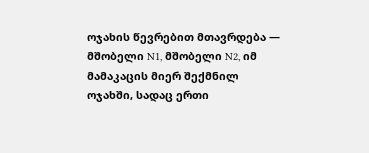ოჯახის წევრებით მთავრდება — მშობელი N1, მშობელი N2, იმ მამაკაცის მიერ შექმნილ ოჯახში, სადაც ერთი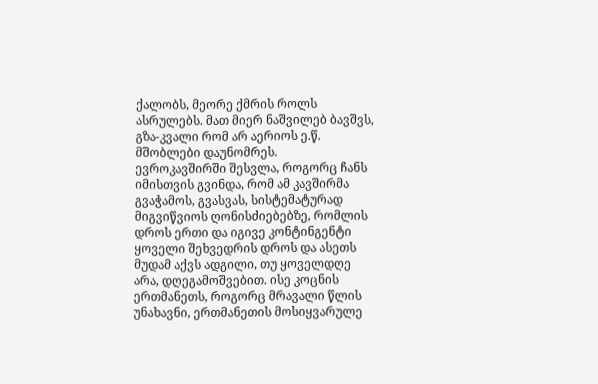ქალობს, მეორე ქმრის როლს ასრულებს. მათ მიერ ნაშვილებ ბავშვს, გზა-კვალი რომ არ აერიოს ე.წ. მშობლები დაუნომრეს.
ევროკავშირში შესვლა, როგორც ჩანს იმისთვის გვინდა, რომ ამ კავშირმა გვაჭამოს, გვასვას, სისტემატურად მიგვიწვიოს ღონისძიებებზე, რომლის დროს ერთი და იგივე კონტინგენტი ყოველი შეხვედრის დროს და ასეთს მუდამ აქვს ადგილი, თუ ყოველდღე არა, დღეგამოშვებით. ისე კოცნის ერთმანეთს, როგორც მრავალი წლის უნახავნი, ერთმანეთის მოსიყვარულე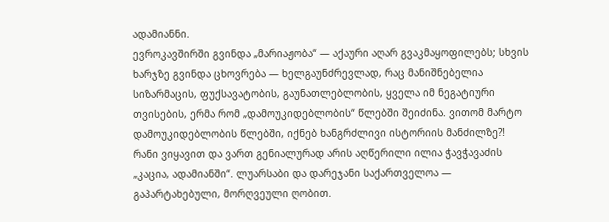ადამიანნი.
ევროკავშირში გვინდა „მარიაჟობა“ — აქაური აღარ გვაკმაყოფილებს; სხვის ხარჯზე გვინდა ცხოვრება — ხელგაუნძრევლად, რაც მანიშნებელია სიზარმაცის, ფუქსავატობის, გაუნათლებლობის, ყველა იმ ნეგატიური თვისების, ერმა რომ „დამოუკიდებლობის“ წლებში შეიძინა. ვითომ მარტო დამოუკიდებლობის წლებში, იქნებ ხანგრძლივი ისტორიის მანძილზე?!
რანი ვიყავით და ვართ გენიალურად არის აღწერილი ილია ჭავჭავაძის „კაცია, ადამიანში“. ლუარსაბი და დარეჯანი საქართველოა — გაპარტახებული, მორღვეული ღობით.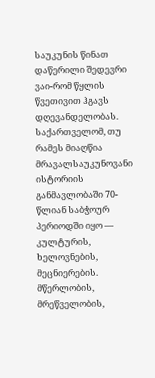საუკუნის წინათ დაწერილი შედევრი ვაი-რომ წყლის წვეთივით ჰგავს დღევანდელობას.
საქართველომ, თუ რამეს მიაღწია მრავალსაუკუნოვანი ისტორიის განმავლობაში 70-წლიან საბჭოურ პერიოდში იყო — კულტურის, ხელოვნების, მეცნიერების. მწერლობის, მრეწველობის,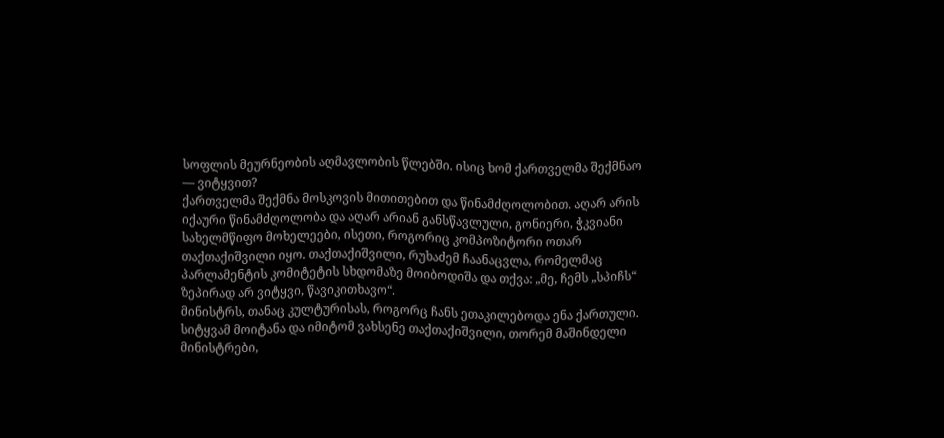სოფლის მეურნეობის აღმავლობის წლებში. ისიც ხომ ქართველმა შექმნაო — ვიტყვით?
ქართველმა შექმნა მოსკოვის მითითებით და წინამძღოლობით. აღარ არის იქაური წინამძღოლობა და აღარ არიან განსწავლული, გონიერი, ჭკვიანი სახელმწიფო მოხელეები, ისეთი, როგორიც კომპოზიტორი ოთარ თაქთაქიშვილი იყო. თაქთაქიშვილი, რუხაძემ ჩაანაცვლა, რომელმაც პარლამენტის კომიტეტის სხდომაზე მოიბოდიშა და თქვა: „მე, ჩემს „სპიჩს“ ზეპირად არ ვიტყვი, წავიკითხავო“.
მინისტრს, თანაც კულტურისას, როგორც ჩანს ეთაკილებოდა ენა ქართული. სიტყვამ მოიტანა და იმიტომ ვახსენე თაქთაქიშვილი, თორემ მაშინდელი მინისტრები,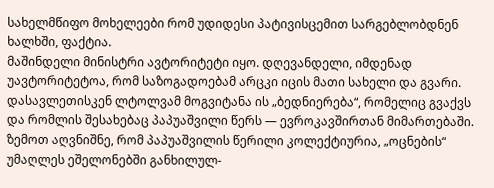სახელმწიფო მოხელეები რომ უდიდესი პატივისცემით სარგებლობდნენ ხალხში, ფაქტია.
მაშინდელი მინისტრი ავტორიტეტი იყო. დღევანდელი, იმდენად უავტორიტეტოა, რომ საზოგადოებამ არცკი იცის მათი სახელი და გვარი. დასავლეთისკენ ლტოლვამ მოგვიტანა ის „ბედნიერება“, რომელიც გვაქვს და რომლის შესახებაც პაპუაშვილი წერს — ევროკავშირთან მიმართებაში.
ზემოთ აღვნიშნე, რომ პაპუაშვილის წერილი კოლექტიურია, „ოცნების“ უმაღლეს ეშელონებში განხილულ-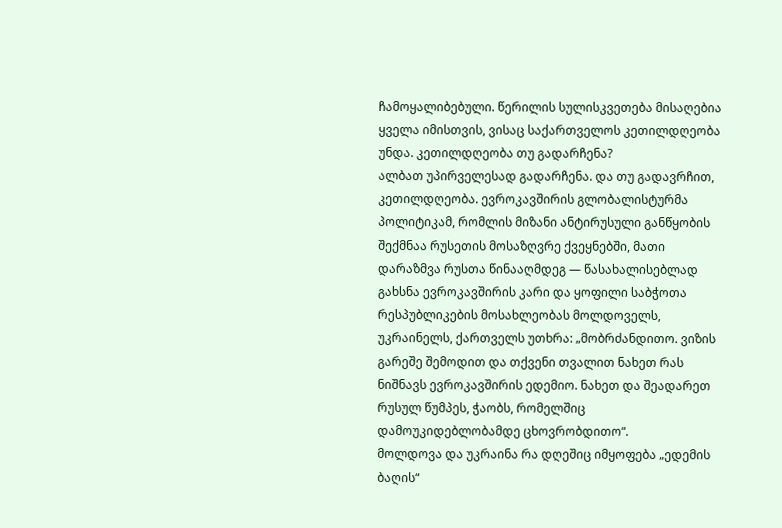ჩამოყალიბებული. წერილის სულისკვეთება მისაღებია ყველა იმისთვის, ვისაც საქართველოს კეთილდღეობა უნდა. კეთილდღეობა თუ გადარჩენა?
ალბათ უპირველესად გადარჩენა. და თუ გადავრჩით, კეთილდღეობა. ევროკავშირის გლობალისტურმა პოლიტიკამ, რომლის მიზანი ანტირუსული განწყობის შექმნაა რუსეთის მოსაზღვრე ქვეყნებში, მათი დარაზმვა რუსთა წინააღმდეგ — წასახალისებლად გახსნა ევროკავშირის კარი და ყოფილი საბჭოთა რესპუბლიკების მოსახლეობას მოლდოველს, უკრაინელს, ქართველს უთხრა: „მობრძანდითო. ვიზის გარეშე შემოდით და თქვენი თვალით ნახეთ რას ნიშნავს ევროკავშირის ედემიო. ნახეთ და შეადარეთ რუსულ წუმპეს, ჭაობს, რომელშიც დამოუკიდებლობამდე ცხოვრობდითო“.
მოლდოვა და უკრაინა რა დღეშიც იმყოფება „ედემის ბაღის“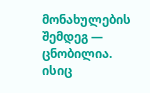მონახულების შემდეგ — ცნობილია. ისიც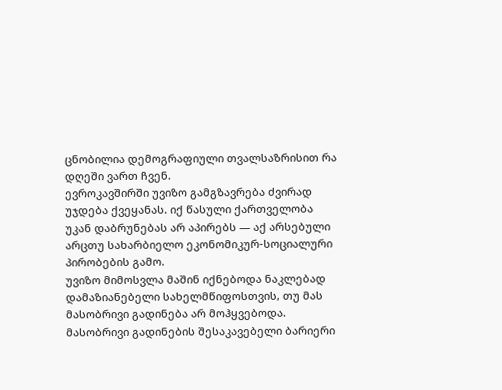ცნობილია დემოგრაფიული თვალსაზრისით რა დღეში ვართ ჩვენ.
ევროკავშირში უვიზო გამგზავრება ძვირად უჯდება ქვეყანას. იქ წასული ქართველობა უკან დაბრუნებას არ აპირებს — აქ არსებული არცთუ სახარბიელო ეკონომიკურ-სოციალური პირობების გამო.
უვიზო მიმოსვლა მაშინ იქნებოდა ნაკლებად დამაზიანებელი სახელმწიფოსთვის, თუ მას მასობრივი გადინება არ მოჰყვებოდა. მასობრივი გადინების შესაკავებელი ბარიერი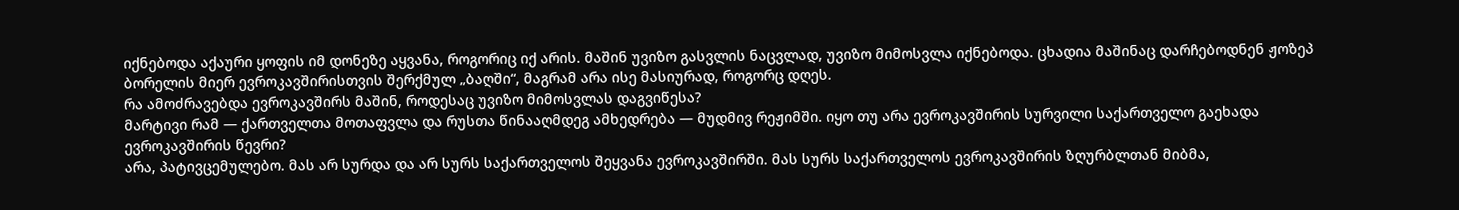იქნებოდა აქაური ყოფის იმ დონეზე აყვანა, როგორიც იქ არის. მაშინ უვიზო გასვლის ნაცვლად, უვიზო მიმოსვლა იქნებოდა. ცხადია მაშინაც დარჩებოდნენ ჟოზეპ ბორელის მიერ ევროკავშირისთვის შერქმულ „ბაღში“, მაგრამ არა ისე მასიურად, როგორც დღეს.
რა ამოძრავებდა ევროკავშირს მაშინ, როდესაც უვიზო მიმოსვლას დაგვიწესა?
მარტივი რამ — ქართველთა მოთაფვლა და რუსთა წინააღმდეგ ამხედრება — მუდმივ რეჟიმში. იყო თუ არა ევროკავშირის სურვილი საქართველო გაეხადა ევროკავშირის წევრი?
არა, პატივცემულებო. მას არ სურდა და არ სურს საქართველოს შეყვანა ევროკავშირში. მას სურს საქართველოს ევროკავშირის ზღურბლთან მიბმა,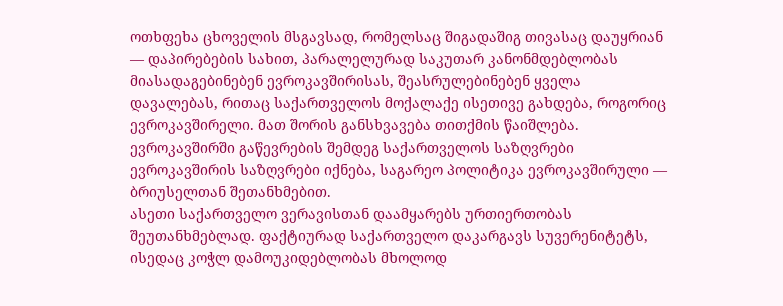ოთხფეხა ცხოველის მსგავსად, რომელსაც შიგადაშიგ თივასაც დაუყრიან — დაპირებების სახით, პარალელურად საკუთარ კანონმდებლობას მიასადაგებინებენ ევროკავშირისას, შეასრულებინებენ ყველა დავალებას, რითაც საქართველოს მოქალაქე ისეთივე გახდება, როგორიც ევროკავშირელი. მათ შორის განსხვავება თითქმის წაიშლება. ევროკავშირში გაწევრების შემდეგ საქართველოს საზღვრები ევროკავშირის საზღვრები იქნება, საგარეო პოლიტიკა ევროკავშირული — ბრიუსელთან შეთანხმებით.
ასეთი საქართველო ვერავისთან დაამყარებს ურთიერთობას შეუთანხმებლად. ფაქტიურად საქართველო დაკარგავს სუვერენიტეტს, ისედაც კოჭლ დამოუკიდებლობას მხოლოდ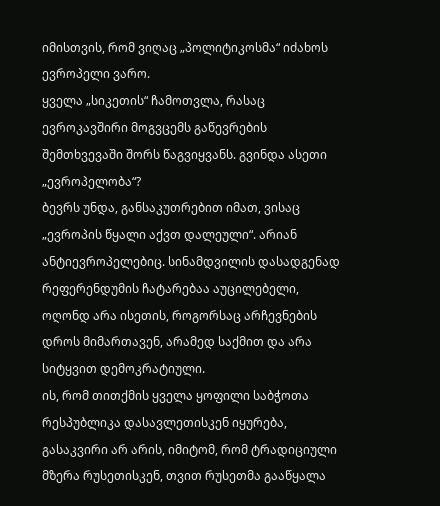იმისთვის, რომ ვიღაც „პოლიტიკოსმა“ იძახოს ევროპელი ვარო.
ყველა „სიკეთის“ ჩამოთვლა, რასაც ევროკავშირი მოგვცემს გაწევრების შემთხვევაში შორს წაგვიყვანს. გვინდა ასეთი „ევროპელობა“?
ბევრს უნდა, განსაკუთრებით იმათ, ვისაც „ევროპის წყალი აქვთ დალეული“. არიან ანტიევროპელებიც. სინამდვილის დასადგენად რეფერენდუმის ჩატარებაა აუცილებელი, ოღონდ არა ისეთის, როგორსაც არჩევნების დროს მიმართავენ, არამედ საქმით და არა სიტყვით დემოკრატიული.
ის, რომ თითქმის ყველა ყოფილი საბჭოთა რესპუბლიკა დასავლეთისკენ იყურება, გასაკვირი არ არის, იმიტომ, რომ ტრადიციული მზერა რუსეთისკენ, თვით რუსეთმა გააწყალა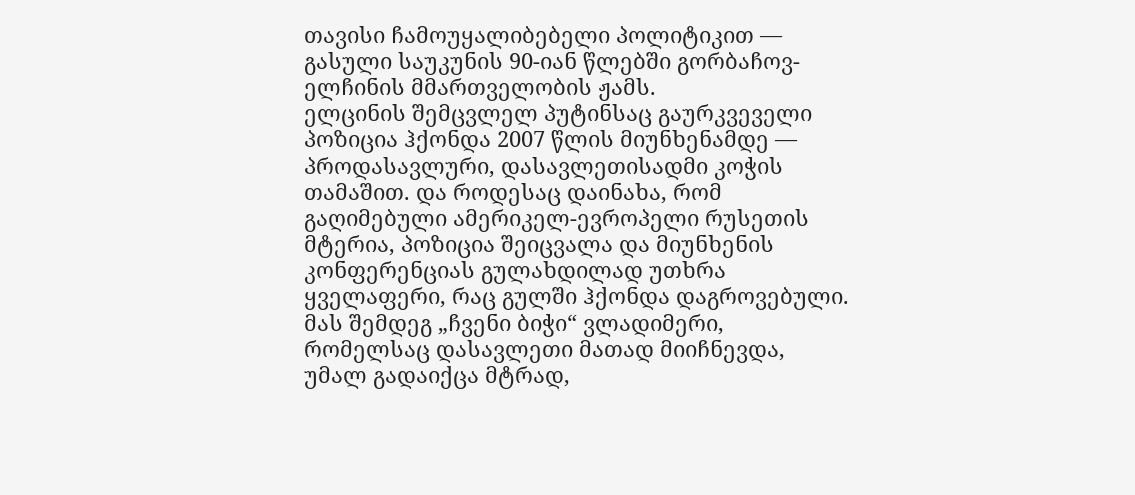თავისი ჩამოუყალიბებელი პოლიტიკით — გასული საუკუნის 90-იან წლებში გორბაჩოვ-ელჩინის მმართველობის ჟამს.
ელცინის შემცვლელ პუტინსაც გაურკვეველი პოზიცია ჰქონდა 2007 წლის მიუნხენამდე — პროდასავლური, დასავლეთისადმი კოჭის თამაშით. და როდესაც დაინახა, რომ გაღიმებული ამერიკელ-ევროპელი რუსეთის მტერია, პოზიცია შეიცვალა და მიუნხენის კონფერენციას გულახდილად უთხრა ყველაფერი, რაც გულში ჰქონდა დაგროვებული.
მას შემდეგ „ჩვენი ბიჭი“ ვლადიმერი, რომელსაც დასავლეთი მათად მიიჩნევდა, უმალ გადაიქცა მტრად,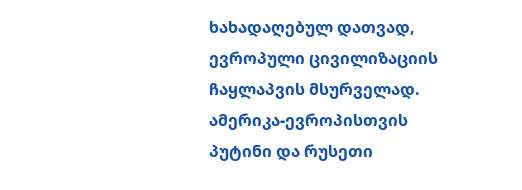ხახადაღებულ დათვად, ევროპული ცივილიზაციის ჩაყლაპვის მსურველად.
ამერიკა-ევროპისთვის პუტინი და რუსეთი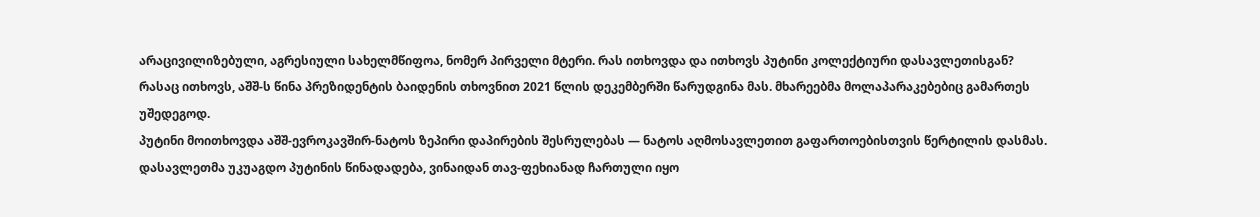არაცივილიზებული, აგრესიული სახელმწიფოა, ნომერ პირველი მტერი. რას ითხოვდა და ითხოვს პუტინი კოლექტიური დასავლეთისგან?
რასაც ითხოვს, აშშ-ს წინა პრეზიდენტის ბაიდენის თხოვნით 2021 წლის დეკემბერში წარუდგინა მას. მხარეებმა მოლაპარაკებებიც გამართეს უშედეგოდ.
პუტინი მოითხოვდა აშშ-ევროკავშირ-ნატოს ზეპირი დაპირების შესრულებას — ნატოს აღმოსავლეთით გაფართოებისთვის წერტილის დასმას.
დასავლეთმა უკუაგდო პუტინის წინადადება, ვინაიდან თავ-ფეხიანად ჩართული იყო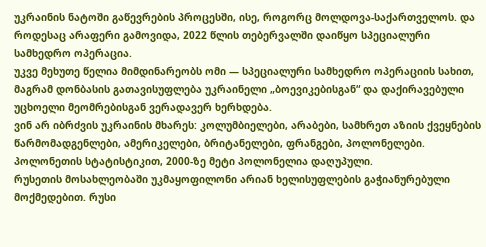უკრაინის ნატოში გაწევრების პროცესში, ისე, როგორც მოლდოვა-საქართველოს. და როდესაც არაფერი გამოვიდა, 2022 წლის თებერვალში დაიწყო სპეციალური სამხედრო ოპერაცია.
უკვე მეხუთე წელია მიმდინარეობს ომი — სპეციალური სამხედრო ოპერაციის სახით, მაგრამ დონბასის გათავისუფლება უკრაინელი „ბოევიკებისგან“ და დაქირავებული უცხოელი მეომრებისგან ვერადავერ ხერხდება.
ვინ არ იბრძვის უკრაინის მხარეს: კოლუმბიელები, არაბები, სამხრეთ აზიის ქვეყნების წარმომადგენლები, ამერიკელები, ბრიტანელები, ფრანგები, პოლონელები.
პოლონეთის სტატისტიკით, 2000-ზე მეტი პოლონელია დაღუპული.
რუსეთის მოსახლეობაში უკმაყოფილონი არიან ხელისუფლების გაჭიანურებული მოქმედებით. რუსი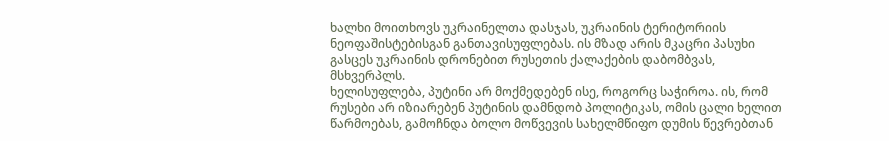ხალხი მოითხოვს უკრაინელთა დასჯას, უკრაინის ტერიტორიის ნეოფაშისტებისგან განთავისუფლებას. ის მზად არის მკაცრი პასუხი გასცეს უკრაინის დრონებით რუსეთის ქალაქების დაბომბვას, მსხვერპლს.
ხელისუფლება, პუტინი არ მოქმედებენ ისე, როგორც საჭიროა. ის, რომ რუსები არ იზიარებენ პუტინის დამნდობ პოლიტიკას, ომის ცალი ხელით წარმოებას, გამოჩნდა ბოლო მოწვევის სახელმწიფო დუმის წევრებთან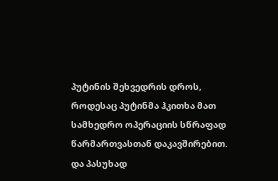პუტინის შეხვედრის დროს, როდესაც პუტინმა ჰკითხა მათ სამხედრო ოპერაციის სწრაფად წარმართვასთან დაკავშირებით. და პასუხად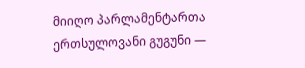მიიღო პარლამენტართა ერთსულოვანი გუგუნი —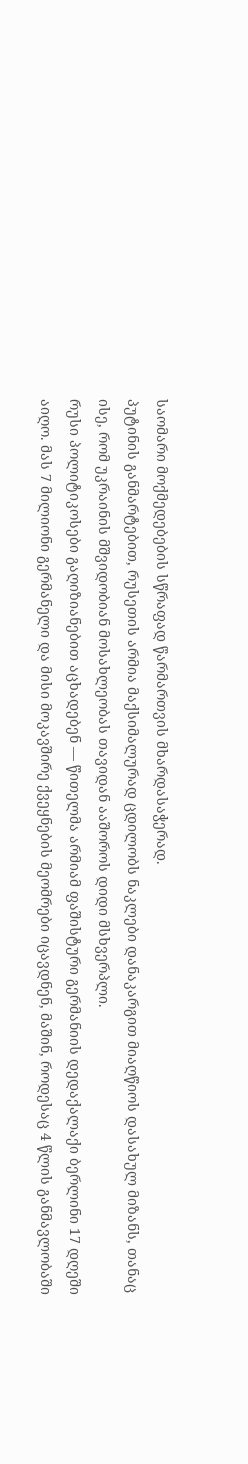საომარი მოქმედებების სწრაფად წარმართვის მხარდასაჭერად.
პუტინის განმარტებით, რუსეთის არმია მაქსიმალურად ცდილობს ნაკლები დანაკარგით მიაღწიოს დასახულ მიზანს, თანაც ისე, რომ უკრაინის მშვიდობიან მოსახლეობას თავიდან ააშოროს დიდი მსხვერპლი.
რუსი პოლიტიკოსები გაღიზიანებით აცხადებენ — წითელმა არმიამ ფაშისტური გერმანიის დედაქალაქი ბერლინი 17 დღეში აიღო. მას 7 მილიონი გერმანელი და მისი მოკავშირე ქვეყნების მეომრები იცავდნენ, მაშინ, როდესაც 4 წლის განმავლობაში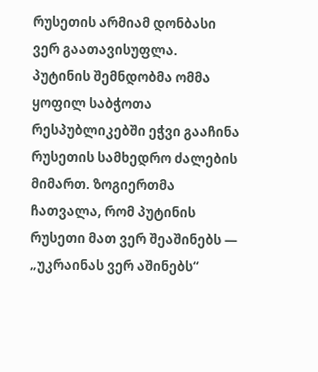რუსეთის არმიამ დონბასი ვერ გაათავისუფლა.
პუტინის შემნდობმა ომმა ყოფილ საბჭოთა რესპუბლიკებში ეჭვი გააჩინა რუსეთის სამხედრო ძალების მიმართ. ზოგიერთმა ჩათვალა, რომ პუტინის რუსეთი მათ ვერ შეაშინებს — „უკრაინას ვერ აშინებს“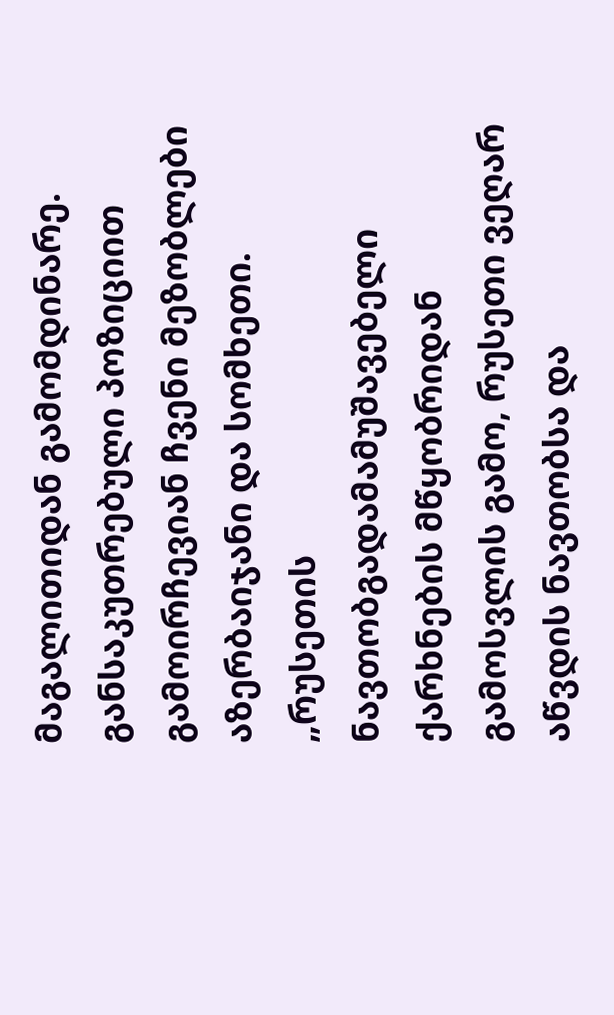მაგალითიდან გამომდინარე. განსაკუთრებული პოზიციით გამოირჩევიან ჩვენი მეზობლები აზერბაიჯანი და სომხეთი.
„რუსეთის ნავთობგადამამუშავებელი ქარხნების მწყობრიდან გამოსვლის გამო, რუსეთი ვეღარ აწვდის ნავთობსა და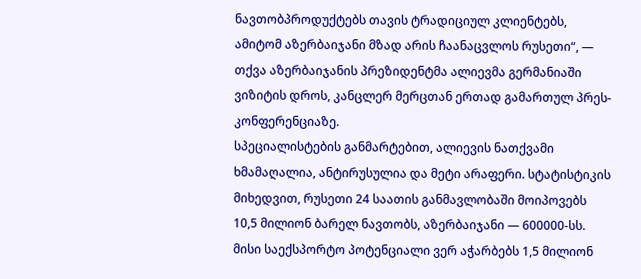ნავთობპროდუქტებს თავის ტრადიციულ კლიენტებს, ამიტომ აზერბაიჯანი მზად არის ჩაანაცვლოს რუსეთი“, — თქვა აზერბაიჯანის პრეზიდენტმა ალიევმა გერმანიაში ვიზიტის დროს, კანცლერ მერცთან ერთად გამართულ პრეს-კონფერენციაზე.
სპეციალისტების განმარტებით, ალიევის ნათქვამი ხმამაღალია, ანტირუსულია და მეტი არაფერი. სტატისტიკის მიხედვით, რუსეთი 24 საათის განმავლობაში მოიპოვებს 10,5 მილიონ ბარელ ნავთობს, აზერბაიჯანი — 600000-სს. მისი საექსპორტო პოტენციალი ვერ აჭარბებს 1,5 მილიონ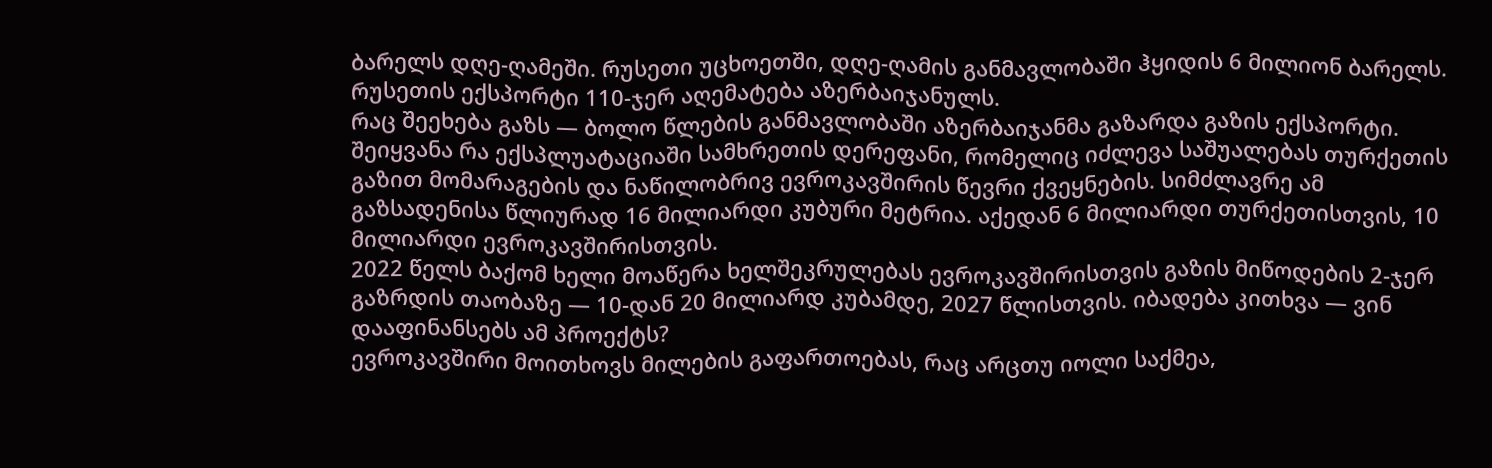ბარელს დღე-ღამეში. რუსეთი უცხოეთში, დღე-ღამის განმავლობაში ჰყიდის 6 მილიონ ბარელს. რუსეთის ექსპორტი 110-ჯერ აღემატება აზერბაიჯანულს.
რაც შეეხება გაზს — ბოლო წლების განმავლობაში აზერბაიჯანმა გაზარდა გაზის ექსპორტი. შეიყვანა რა ექსპლუატაციაში სამხრეთის დერეფანი, რომელიც იძლევა საშუალებას თურქეთის გაზით მომარაგების და ნაწილობრივ ევროკავშირის წევრი ქვეყნების. სიმძლავრე ამ გაზსადენისა წლიურად 16 მილიარდი კუბური მეტრია. აქედან 6 მილიარდი თურქეთისთვის, 10 მილიარდი ევროკავშირისთვის.
2022 წელს ბაქომ ხელი მოაწერა ხელშეკრულებას ევროკავშირისთვის გაზის მიწოდების 2-ჯერ გაზრდის თაობაზე — 10-დან 20 მილიარდ კუბამდე, 2027 წლისთვის. იბადება კითხვა — ვინ დააფინანსებს ამ პროექტს?
ევროკავშირი მოითხოვს მილების გაფართოებას, რაც არცთუ იოლი საქმეა,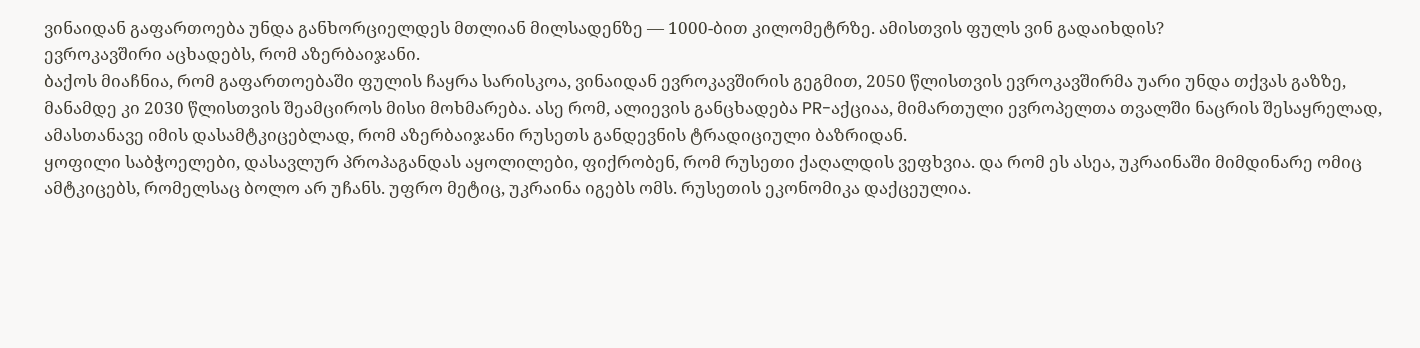ვინაიდან გაფართოება უნდა განხორციელდეს მთლიან მილსადენზე — 1000-ბით კილომეტრზე. ამისთვის ფულს ვინ გადაიხდის?
ევროკავშირი აცხადებს, რომ აზერბაიჯანი.
ბაქოს მიაჩნია, რომ გაფართოებაში ფულის ჩაყრა სარისკოა, ვინაიდან ევროკავშირის გეგმით, 2050 წლისთვის ევროკავშირმა უარი უნდა თქვას გაზზე, მანამდე კი 2030 წლისთვის შეამციროს მისი მოხმარება. ასე რომ, ალიევის განცხადება PR-აქციაა, მიმართული ევროპელთა თვალში ნაცრის შესაყრელად, ამასთანავე იმის დასამტკიცებლად, რომ აზერბაიჯანი რუსეთს განდევნის ტრადიციული ბაზრიდან.
ყოფილი საბჭოელები, დასავლურ პროპაგანდას აყოლილები, ფიქრობენ, რომ რუსეთი ქაღალდის ვეფხვია. და რომ ეს ასეა, უკრაინაში მიმდინარე ომიც ამტკიცებს, რომელსაც ბოლო არ უჩანს. უფრო მეტიც, უკრაინა იგებს ომს. რუსეთის ეკონომიკა დაქცეულია.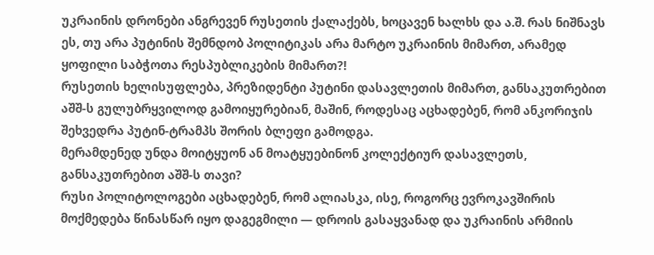უკრაინის დრონები ანგრევენ რუსეთის ქალაქებს, ხოცავენ ხალხს და ა.შ. რას ნიშნავს ეს, თუ არა პუტინის შემნდობ პოლიტიკას არა მარტო უკრაინის მიმართ, არამედ ყოფილი საბჭოთა რესპუბლიკების მიმართ?!
რუსეთის ხელისუფლება, პრეზიდენტი პუტინი დასავლეთის მიმართ, განსაკუთრებით აშშ-ს გულუბრყვილოდ გამოიყურებიან, მაშინ, როდესაც აცხადებენ, რომ ანკორიჯის შეხვედრა პუტინ-ტრამპს შორის ბლეფი გამოდგა.
მერამდენედ უნდა მოიტყუონ ან მოატყუებინონ კოლექტიურ დასავლეთს, განსაკუთრებით აშშ-ს თავი?
რუსი პოლიტოლოგები აცხადებენ, რომ ალიასკა, ისე, როგორც ევროკავშირის მოქმედება წინასწარ იყო დაგეგმილი — დროის გასაყვანად და უკრაინის არმიის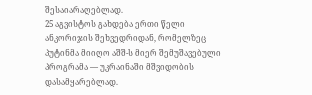შესაიარაღებლად.
25 აგვისტოს გახდება ერთი წელი ანკორიჯის შეხვედრიდან, რომელზეც პუტინმა მიიღო აშშ-ს მიერ შემუშავებული პროგრამა — უკრაინაში მშვიდობის დასამყარებლად.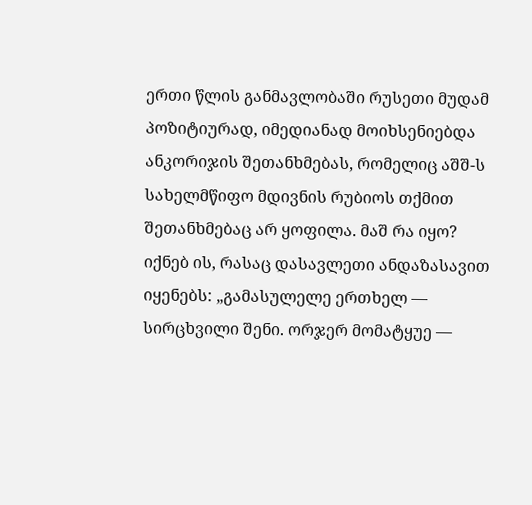ერთი წლის განმავლობაში რუსეთი მუდამ პოზიტიურად, იმედიანად მოიხსენიებდა ანკორიჯის შეთანხმებას, რომელიც აშშ-ს სახელმწიფო მდივნის რუბიოს თქმით შეთანხმებაც არ ყოფილა. მაშ რა იყო?
იქნებ ის, რასაც დასავლეთი ანდაზასავით იყენებს: „გამასულელე ერთხელ — სირცხვილი შენი. ორჯერ მომატყუე —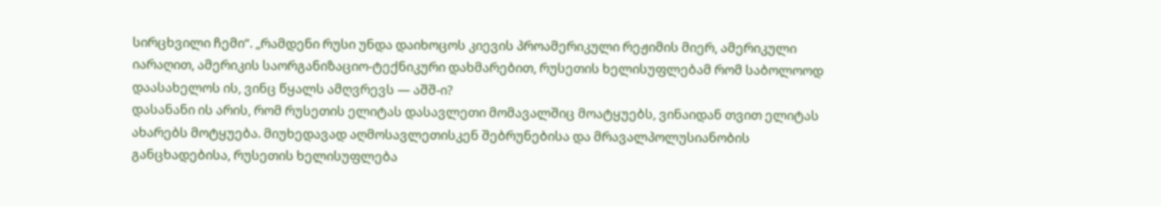სირცხვილი ჩემი“. „რამდენი რუსი უნდა დაიხოცოს კიევის პროამერიკული რეჟიმის მიერ, ამერიკული იარაღით, ამერიკის საორგანიზაციო-ტექნიკური დახმარებით, რუსეთის ხელისუფლებამ რომ საბოლოოდ დაასახელოს ის, ვინც წყალს ამღვრევს — აშშ-ი?
დასანანი ის არის, რომ რუსეთის ელიტას დასავლეთი მომავალშიც მოატყუებს, ვინაიდან თვით ელიტას ახარებს მოტყუება. მიუხედავად აღმოსავლეთისკენ შებრუნებისა და მრავალპოლუსიანობის განცხადებისა, რუსეთის ხელისუფლება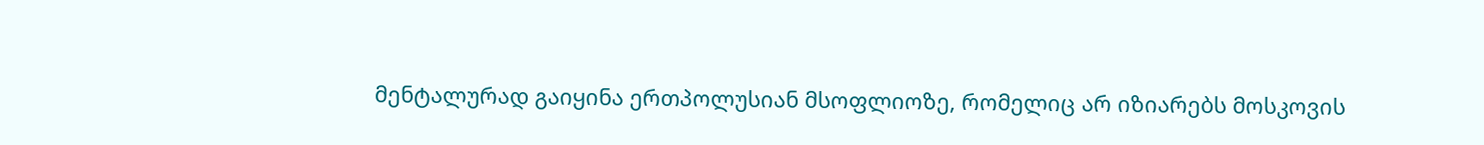მენტალურად გაიყინა ერთპოლუსიან მსოფლიოზე, რომელიც არ იზიარებს მოსკოვის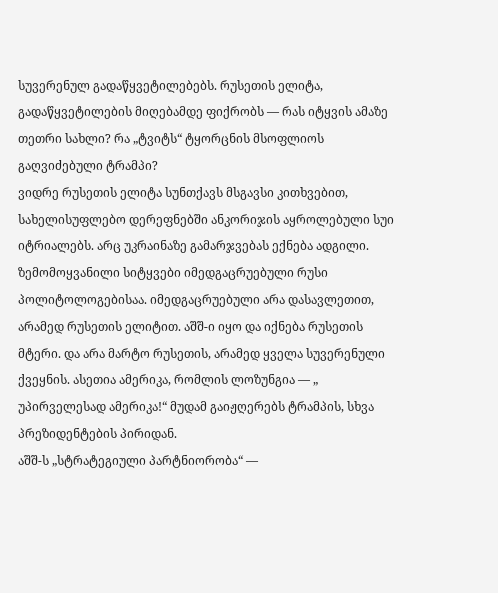სუვერენულ გადაწყვეტილებებს. რუსეთის ელიტა, გადაწყვეტილების მიღებამდე ფიქრობს — რას იტყვის ამაზე თეთრი სახლი? რა „ტვიტს“ ტყორცნის მსოფლიოს გაღვიძებული ტრამპი?
ვიდრე რუსეთის ელიტა სუნთქავს მსგავსი კითხვებით, სახელისუფლებო დერეფნებში ანკორიჯის აყროლებული სუი იტრიალებს. არც უკრაინაზე გამარჯვებას ექნება ადგილი.
ზემომოყვანილი სიტყვები იმედგაცრუებული რუსი პოლიტოლოგებისაა. იმედგაცრუებული არა დასავლეთით, არამედ რუსეთის ელიტით. აშშ-ი იყო და იქნება რუსეთის მტერი. და არა მარტო რუსეთის, არამედ ყველა სუვერენული ქვეყნის. ასეთია ამერიკა, რომლის ლოზუნგია — „ უპირველესად ამერიკა!“ მუდამ გაიჟღერებს ტრამპის, სხვა პრეზიდენტების პირიდან.
აშშ-ს „სტრატეგიული პარტნიორობა“ —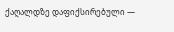ქაღალდზე დაფიქსირებული —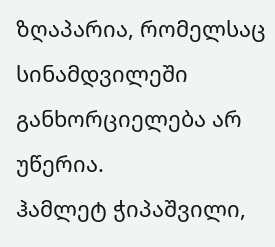ზღაპარია, რომელსაც სინამდვილეში განხორციელება არ უწერია.
ჰამლეტ ჭიპაშვილი,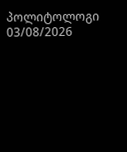პოლიტოლოგი
03/08/2026